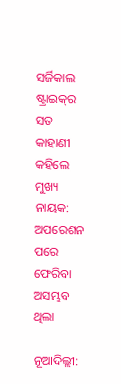ସର୍ଜିକାଲ ଷ୍ଟ୍ରାଇକ୍‌ର ସତ କାହାଣୀ କହିଲେ ମୁଖ୍ୟ ନାୟକ: ଅପରେଶନ ପରେ ଫେରିବା ଅସମ୍ଭବ ଥିଲା

ନୂଆଦିଲ୍ଲୀ: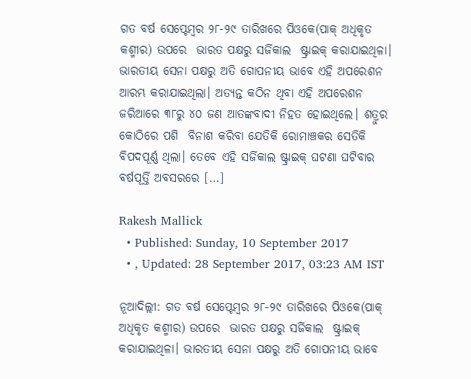ଗତ ବର୍ଷ ସେପ୍ଟେମ୍ବର ୨୮-୨୯ ତାରିଖରେ ପିଓକେ(ପାକ୍‌ ଅଧିକୃତ କଶ୍ମୀର) ଉପରେ  ଭାରତ ପକ୍ଷରୁ ସର୍ଜିକାଲ  ଷ୍ଟ୍ରାଇକ୍‌ କରାଯାଇଥିଳା। ଭାରତୀୟ ସେନା ପକ୍ଷରୁ ଅତି ଗୋପନୀୟ ଭାବେ ଏହି ଅପରେଶନ ଆରମ୍ଭ କରାଯାଇଥିଲା। ଅତ୍ୟନ୍ତ କଠିନ ଥିବା ଏହି ଅପରେଶନ ଜରିଆରେ ୩୮ରୁ ୪୦ ଜଣ ଆତଙ୍କବାଦୀ ନିହତ ହୋଇଥିଲେ। ଶତ୍ରୁର କୋଠିରେ ପଶି  ବିନାଶ କରିବା ଯେତିକି ରୋମାଞ୍ଚକର ସେତିକି ବିପଦପୂର୍ଣ୍ଣ ଥିଲା। ତେବେ ଏହି ସର୍ଜିକାଲ ଷ୍ଟ୍ରାଇକ୍‌ ଘଟଣା ଘଟିବାର ବର୍ଷପୂର୍ତ୍ତି ଅବସରରେ […]

Rakesh Mallick
  • Published: Sunday, 10 September 2017
  • , Updated: 28 September 2017, 03:23 AM IST

ନୂଆଦିଲ୍ଲୀ: ଗତ ବର୍ଷ ସେପ୍ଟେମ୍ବର ୨୮-୨୯ ତାରିଖରେ ପିଓକେ(ପାକ୍‌ ଅଧିକୃତ କଶ୍ମୀର) ଉପରେ  ଭାରତ ପକ୍ଷରୁ ସର୍ଜିକାଲ  ଷ୍ଟ୍ରାଇକ୍‌ କରାଯାଇଥିଳା। ଭାରତୀୟ ସେନା ପକ୍ଷରୁ ଅତି ଗୋପନୀୟ ଭାବେ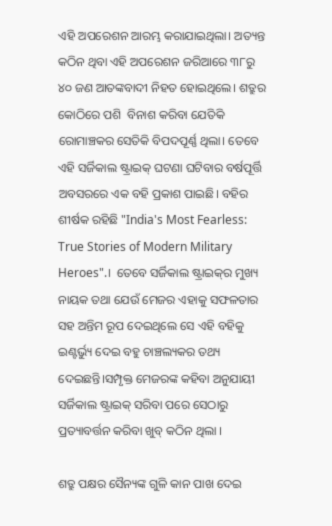ଏହି ଅପରେଶନ ଆରମ୍ଭ କରାଯାଇଥିଲା। ଅତ୍ୟନ୍ତ କଠିନ ଥିବା ଏହି ଅପରେଶନ ଜରିଆରେ ୩୮ରୁ ୪୦ ଜଣ ଆତଙ୍କବାଦୀ ନିହତ ହୋଇଥିଲେ। ଶତ୍ରୁର କୋଠିରେ ପଶି  ବିନାଶ କରିବା ଯେତିକି ରୋମାଞ୍ଚକର ସେତିକି ବିପଦପୂର୍ଣ୍ଣ ଥିଲା। ତେବେ ଏହି ସର୍ଜିକାଲ ଷ୍ଟ୍ରାଇକ୍‌ ଘଟଣା ଘଟିବାର ବର୍ଷପୂର୍ତ୍ତି ଅବସରରେ ଏକ ବହି ପ୍ରକାଶ ପାଇଛି। ବହିର ଶୀର୍ଷକ ରହିଛି "India's Most Fearless: True Stories of Modern Military Heroes".।  ତେବେ ସର୍ଜିକାଲ ଷ୍ଟ୍ରାଇକ୍‌ର ମୁଖ୍ୟ ନାୟକ ତଥା ଯେଉଁ ମେଜର ଏହାକୁ ସଫଳତାର ସହ ଅନ୍ତିମ ରୂପ ଦେଇଥିଲେ ସେ ଏହି ବହିକୁ ଇଣ୍ଟର୍ଭ୍ୟୁ ଦେଇ ବହୁ ଚାଞ୍ଚଲ୍ୟକର ତଥ୍ୟ ଦେଇଛନ୍ତି।ସମ୍ପୃକ୍ତ ମେଜରଙ୍କ କହିବା ଅନୁଯାୟୀ ସର୍ଜିକାଲ ଷ୍ଟ୍ରାଇକ୍‌ ସରିବା ପରେ ସେଠାରୁ ପ୍ରତ୍ୟାବର୍ତ୍ତନ କରିବା ଖୁବ୍‌ କଠିନ ଥିଲା ।

ଶତ୍ରୁ ପକ୍ଷର ସୈନ୍ୟଙ୍କ ଗୁଳି କାନ ପାଖ ଦେଇ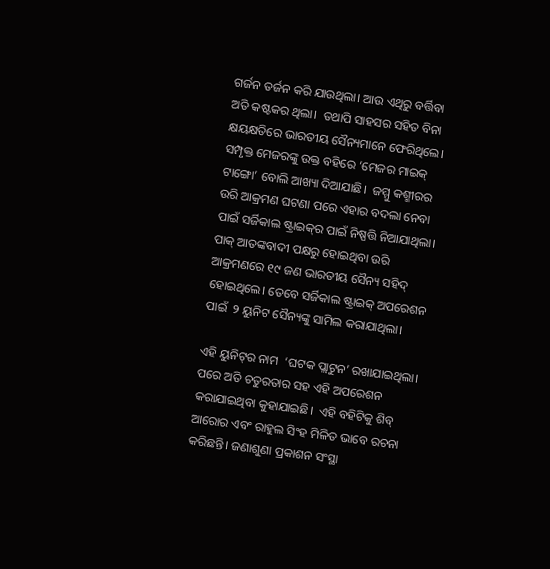ଗର୍ଜନ ତର୍ଜନ କରି ଯାଉଥିଲା। ଆଉ ଏଥିରୁ ବର୍ତ୍ତିବା ଅତି କଷ୍ଟକର ଥିଲା।  ତଥାପି ସାହସର ସହିତ ବିନା କ୍ଷୟକ୍ଷତିରେ ଭାରତୀୟ ସୈନ୍ୟମାନେ ଫେରିଥିଲେ। ସମ୍ପୃକ୍ତ ମେଜରଙ୍କୁ ଉକ୍ତ ବହିରେ ‘ମେଜର ମାଇକ୍‌ ଟାଙ୍ଗୋ’ ବୋଲି ଆଖ୍ୟା ଦିଆଯାଛି।  ଜମ୍ମୁ କଶ୍ମୀରର ଉରି ଆକ୍ରମଣ ଘଟଣା ପରେ ଏହାର ବଦଲା ନେବା ପାଇଁ ସର୍ଜିକାଲ ଷ୍ଟ୍ରାଇକ୍‌ର ପାଇଁ ନିଷ୍ପତ୍ତି ନିଆଯାଥିଲା। ପାକ୍‌ ଆତଙ୍କବାଦୀ ପକ୍ଷରୁ ହୋଇଥିବା ଉରି ଆକ୍ରମଣରେ ୧୯ ଜଣ ଭାରତୀୟ ସୈନ୍ୟ ସହିଦ୍‌ ହୋଇଥିଲେ। ତେବେ ସର୍ଜିକାଲ ଷ୍ଟ୍ରାଇକ୍‌ ଅପରେଶନ ପାଇଁ  ୨ ୟୁନିଟ ସୈନ୍ୟଙ୍କୁ ସାମିଲ କରାଯାଥିଲା।

ଏହି ୟୁନିଟ୍‌ର ନାମ  ‘ଘଟକ ପ୍ଲାଟୁନ’ ରଖାଯାଇଥିଲା। ପରେ ଅତି ଚତୁରତାର ସହ ଏହି ଅପରେଶନ କରାଯାଇଥିବା କୁହାଯାଇଛି।  ଏହି ବହିଟିକୁ ଶିବ୍‌ ଆରୋର ଏବଂ ରାହୁଲ ସିଂହ ମିଳିତ ଭାବେ ରଚନା କରିଛନ୍ତି। ଜଣାଶୁଣା ପ୍ରକାଶନ ସଂସ୍ଥା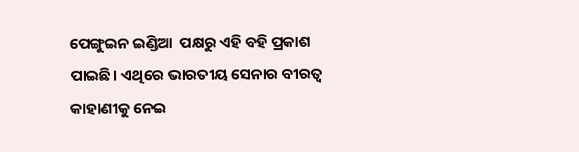ପେଙ୍ଗୁଇନ ଇଣ୍ଡିଆ  ପକ୍ଷରୁ ଏହି ବହି ପ୍ରକାଶ ପାଇଛି। ଏଥିରେ ଭାରତୀୟ ସେନାର ବୀରତ୍ୱ କାହାଣୀକୁ ନେଇ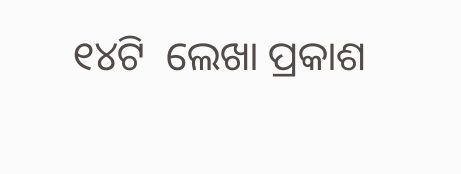୧୪ଟି  ଲେଖା ପ୍ରକାଶ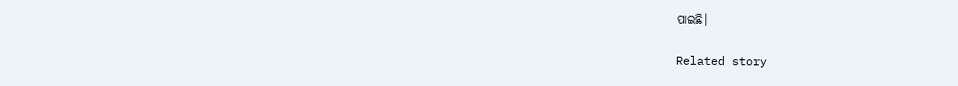ପାଇଛି।

Related story